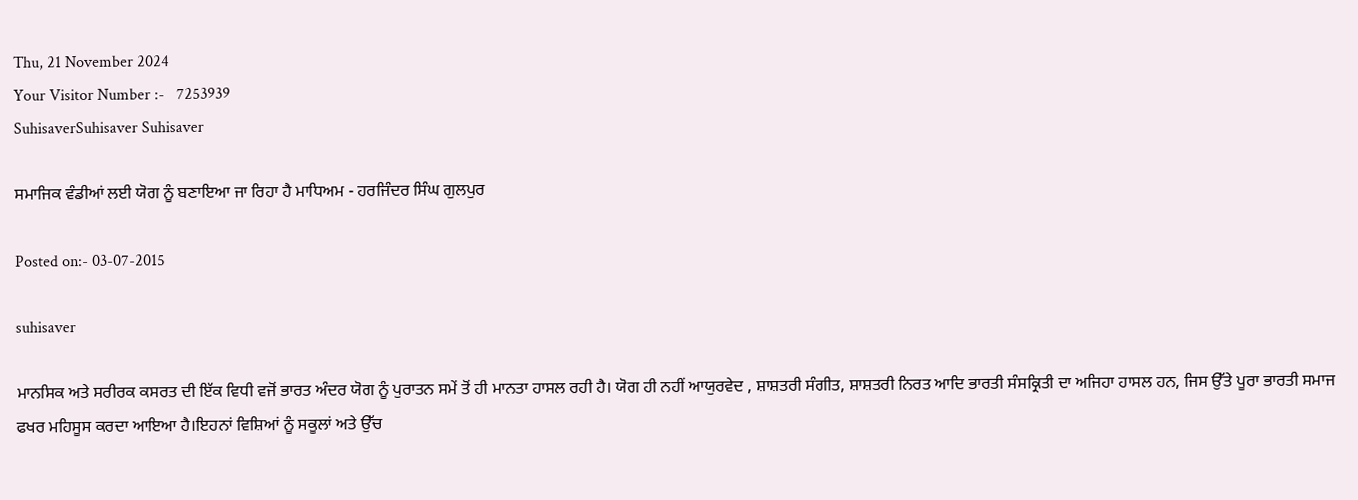Thu, 21 November 2024
Your Visitor Number :-   7253939
SuhisaverSuhisaver Suhisaver

ਸਮਾਜਿਕ ਵੰਡੀਆਂ ਲਈ ਯੋਗ ਨੂੰ ਬਣਾਇਆ ਜਾ ਰਿਹਾ ਹੈ ਮਾਧਿਅਮ - ਹਰਜਿੰਦਰ ਸਿੰਘ ਗੁਲਪੁਰ

Posted on:- 03-07-2015

suhisaver

ਮਾਨਸਿਕ ਅਤੇ ਸਰੀਰਕ ਕਸਰਤ ਦੀ ਇੱਕ ਵਿਧੀ ਵਜੋਂ ਭਾਰਤ ਅੰਦਰ ਯੋਗ ਨੂੰ ਪੁਰਾਤਨ ਸਮੇਂ ਤੋਂ ਹੀ ਮਾਨਤਾ ਹਾਸਲ ਰਹੀ ਹੈ। ਯੋਗ ਹੀ ਨਹੀਂ ਆਯੁਰਵੇਦ , ਸ਼ਾਸ਼ਤਰੀ ਸੰਗੀਤ, ਸ਼ਾਸ਼ਤਰੀ ਨਿਰਤ ਆਦਿ ਭਾਰਤੀ ਸੰਸਕ੍ਰਿਤੀ ਦਾ ਅਜਿਹਾ ਹਾਸਲ ਹਨ, ਜਿਸ ਉੱਤੇ ਪੂਰਾ ਭਾਰਤੀ ਸਮਾਜ ਫਖਰ ਮਹਿਸੂਸ ਕਰਦਾ ਆਇਆ ਹੈ।ਇਹਨਾਂ ਵਿਸ਼ਿਆਂ ਨੂੰ ਸਕੂਲਾਂ ਅਤੇ ਉੱਚ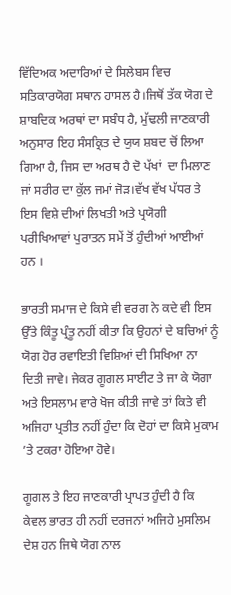ਵਿੱਦਿਅਕ ਅਦਾਰਿਆਂ ਦੇ ਸਿਲੇਬਸ ਵਿਚ ਸਤਿਕਾਰਯੋਗ ਸਥਾਨ ਹਾਸਲ ਹੈ।ਜਿਥੋਂ ਤੱਕ ਯੋਗ ਦੇ ਸ਼ਾਬਦਿਕ ਅਰਥਾਂ ਦਾ ਸਬੰਧ ਹੈ, ਮੁੱਢਲੀ ਜਾਣਕਾਰੀ ਅਨੁਸਾਰ ਇਹ ਸੰਸਕ੍ਰਿਤ ਦੇ ਯੁਯ ਸ਼ਬਦ ਚੋਂ ਲਿਆ ਗਿਆ ਹੈ, ਜਿਸ ਦਾ ਅਰਥ ਹੈ ਦੋ ਪੱਖਾਂ  ਦਾ ਮਿਲਾਣ ਜਾਂ ਸਰੀਰ ਦਾ ਕੁੱਲ ਜਮਾਂ ਜੋੜ।ਵੱਖ ਵੱਖ ਪੱਧਰ ਤੇ ਇਸ ਵਿਸ਼ੇ ਦੀਆਂ ਲਿਖਤੀ ਅਤੇ ਪ੍ਰਯੋਗੀ ਪਰੀਖਿਆਵਾਂ ਪੁਰਾਤਨ ਸਮੇਂ ਤੋਂ ਹੁੰਦੀਆਂ ਆਈਆਂ ਹਨ ।

ਭਾਰਤੀ ਸਮਾਜ ਦੇ ਕਿਸੇ ਵੀ ਵਰਗ ਨੇ ਕਦੇ ਵੀ ਇਸ ਉੱਤੇ ਕਿੰਤੂ ਪ੍ਰੰਤੂ ਨਹੀਂ ਕੀਤਾ ਕਿ ਉਹਨਾਂ ਦੇ ਬਚਿਆਂ ਨੂੰ ਯੋਗ ਹੋਰ ਰਵਾਇਤੀ ਵਿਸ਼ਿਆਂ ਦੀ ਸਿਖਿਆ ਨਾ ਦਿਤੀ ਜਾਵੇ। ਜੇਕਰ ਗੂਗਲ ਸਾਈਟ ਤੇ ਜਾ ਕੇ ਯੋਗਾ ਅਤੇ ਇਸਲਾਮ ਵਾਰੇ ਖੋਜ ਕੀਤੀ ਜਾਵੇ ਤਾਂ ਕਿਤੇ ਵੀ ਅਜਿਹਾ ਪ੍ਰਤੀਤ ਨਹੀਂ ਹੁੰਦਾ ਕਿ ਦੋਹਾਂ ਦਾ ਕਿਸੇ ਮੁਕਾਮ ’ਤੇ ਟਕਰਾ ਹੋਇਆ ਹੋਵੇ।

ਗੂਗਲ ਤੇ ਇਹ ਜਾਣਕਾਰੀ ਪ੍ਰਾਪਤ ਹੁੰਦੀ ਹੈ ਕਿ ਕੇਵਲ ਭਾਰਤ ਹੀ ਨਹੀਂ ਦਰਜਨਾਂ ਅਜਿਹੇ ਮੁਸਲਿਮ ਦੇਸ਼ ਹਨ ਜਿਥੇ ਯੋਗ ਨਾਲ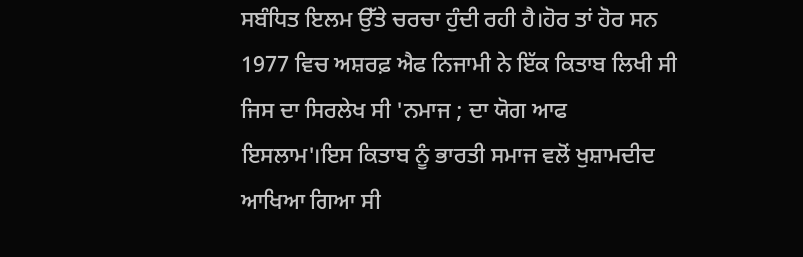ਸਬੰਧਿਤ ਇਲਮ ਉੱਤੇ ਚਰਚਾ ਹੁੰਦੀ ਰਹੀ ਹੈ।ਹੋਰ ਤਾਂ ਹੋਰ ਸਨ  1977 ਵਿਚ ਅਸ਼ਰਫ਼ ਐਫ ਨਿਜਾਮੀ ਨੇ ਇੱਕ ਕਿਤਾਬ ਲਿਖੀ ਸੀ ਜਿਸ ਦਾ ਸਿਰਲੇਖ ਸੀ 'ਨਮਾਜ ; ਦਾ ਯੋਗ ਆਫ ਇਸਲਾਮ'।ਇਸ ਕਿਤਾਬ ਨੂੰ ਭਾਰਤੀ ਸਮਾਜ ਵਲੋਂ ਖੁਸ਼ਾਮਦੀਦ ਆਖਿਆ ਗਿਆ ਸੀ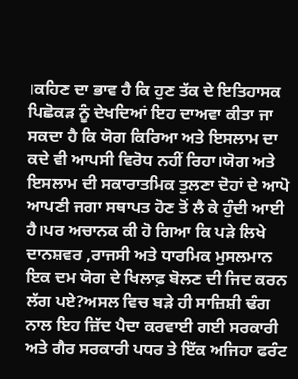।ਕਹਿਣ ਦਾ ਭਾਵ ਹੈ ਕਿ ਹੁਣ ਤੱਕ ਦੇ ਇਤਿਹਾਸਕ ਪਿਛੋਕੜ ਨੂੰ ਦੇਖਦਿਆਂ ਇਹ ਦਾਅਵਾ ਕੀਤਾ ਜਾ ਸਕਦਾ ਹੈ ਕਿ ਯੋਗ ਕਿਰਿਆ ਅਤੇ ਇਸਲਾਮ ਦਾ ਕਦੇ ਵੀ ਆਪਸੀ ਵਿਰੋਧ ਨਹੀਂ ਰਿਹਾ।ਯੋਗ ਅਤੇ ਇਸਲਾਮ ਦੀ ਸਕਾਰਾਤਮਿਕ ਤੁਲਣਾ ਦੋਹਾਂ ਦੇ ਆਪੋ ਆਪਣੀ ਜਗਾ ਸਥਾਪਤ ਹੋਣ ਤੋਂ ਲੈ ਕੇ ਹੁੰਦੀ ਆਈ ਹੈ।ਪਰ ਅਚਾਨਕ ਕੀ ਹੋ ਗਿਆ ਕਿ ਪੜੇ ਲਿਖੇ ਦਾਨਸ਼ਵਰ ,ਰਾਜਸੀ ਅਤੇ ਧਾਰਮਿਕ ਮੁਸਲਮਾਨ ਇਕ ਦਮ ਯੋਗ ਦੇ ਖਿਲਾਫ਼ ਬੋਲਣ ਦੀ ਜਿਦ ਕਰਨ ਲੱਗ ਪਏ?ਅਸਲ ਵਿਚ ਬੜੇ ਹੀ ਸਾਜ਼ਿਸ਼ੀ ਢੰਗ ਨਾਲ ਇਹ ਜ਼ਿੱਦ ਪੈਦਾ ਕਰਵਾਈ ਗਈ ਸਰਕਾਰੀ ਅਤੇ ਗੈਰ ਸਰਕਾਰੀ ਪਧਰ ਤੇ ਇੱਕ ਅਜਿਹਾ ਫਰੰਟ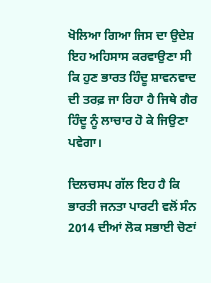ਖੋਲਿਆ ਗਿਆ ਜਿਸ ਦਾ ਉਦੇਸ਼ ਇਹ ਅਹਿਸਾਸ ਕਰਵਾਉਣਾ ਸੀ ਕਿ ਹੁਣ ਭਾਰਤ ਹਿੰਦੂ ਸ਼ਾਵਨਵਾਦ ਦੀ ਤਰਫ਼ ਜਾ ਰਿਹਾ ਹੈ ਜਿਥੇ ਗੈਰ ਹਿੰਦੂ ਨੂੰ ਲਾਚਾਰ ਹੋ ਕੇ ਜਿਉਣਾ ਪਵੇਗਾ।

ਦਿਲਚਸਪ ਗੱਲ ਇਹ ਹੈ ਕਿ ਭਾਰਤੀ ਜਨਤਾ ਪਾਰਟੀ ਵਲੋਂ ਸੰਨ 2014 ਦੀਆਂ ਲੋਕ ਸਭਾਈ ਚੋਣਾਂ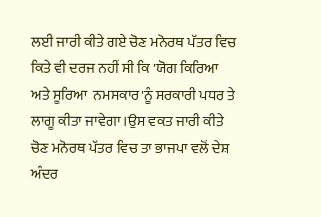ਲਈ ਜਾਰੀ ਕੀਤੇ ਗਏ ਚੋਣ ਮਨੋਰਥ ਪੱਤਰ ਵਿਚ ਕਿਤੇ ਵੀ ਦਰਜ ਨਹੀਂ ਸੀ ਕਿ 'ਯੋਗ ਕਿਰਿਆ ਅਤੇ ਸੂਰਿਆ  ਨਮਸਕਾਰ'ਨੂੰ ਸਰਕਾਰੀ ਪਧਰ ਤੇ ਲਾਗੂ ਕੀਤਾ ਜਾਵੇਗਾ ।ਉਸ ਵਕਤ ਜਾਰੀ ਕੀਤੇ ਚੋਣ ਮਨੋਰਥ ਪੱਤਰ ਵਿਚ ਤਾ ਭਾਜਪਾ ਵਲੋਂ ਦੇਸ਼ ਅੰਦਰ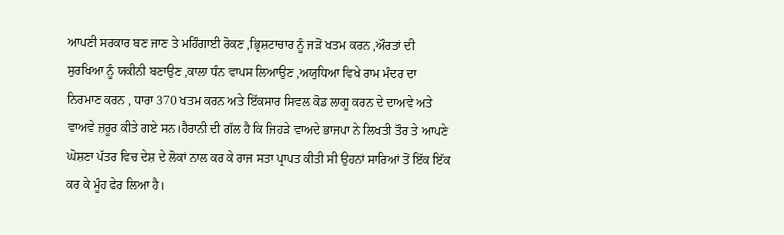ਆਪਣੀ ਸਰਕਾਰ ਬਣ ਜਾਣ ਤੇ ਮਹਿੰਗਾਈ ਰੋਕਣ ,ਭ੍ਰਿਸ਼ਟਾਚਾਰ ਨੂੰ ਜੜੋਂ ਖਤਮ ਕਰਨ ,ਔਰਤਾਂ ਦੀ ਸੁਰਖਿਆ ਨੂੰ ਯਕੀਨੀ ਬਣਾਉਣ ,ਕਾਲਾ ਧੰਨ ਵਾਪਸ ਲਿਆਉਣ ,ਅਯੁਧਿਆ ਵਿਖੇ ਰਾਮ ਮੰਦਰ ਦਾ ਨਿਰਮਾਣ ਕਰਨ , ਧਾਰਾ 370 ਖਤਮ ਕਰਨ ਅਤੇ ਇੱਕਸਾਰ ਸਿਵਲ ਕੋਡ ਲਾਗੂ ਕਰਨ ਦੇ ਦਾਅਵੇ ਅਤੇ ਵਾਅਵੇ ਜ਼ਰੂਰ ਕੀਤੇ ਗਏ ਸਨ।ਹੈਰਾਨੀ ਦੀ ਗੱਲ ਹੈ ਕਿ ਜਿਹੜੇ ਵਾਅਦੇ ਭਾਜਪਾ ਨੇ ਲਿਖਤੀ ਤੌਰ ਤੇ ਆਪਣੇ ਘੋਸ਼ਣਾ ਪੱਤਰ ਵਿਚ ਦੇਸ਼ ਦੇ ਲੋਕਾਂ ਨਾਲ ਕਰ ਕੇ ਰਾਜ ਸਤਾ ਪ੍ਰਾਪਤ ਕੀਤੀ ਸੀ ਉਹਨਾਂ ਸਾਰਿਆਂ ਤੋਂ ਇੱਕ ਇੱਕ ਕਰ ਕੇ ਮੂੰਹ ਫੇਰ ਲਿਆ ਹੈ।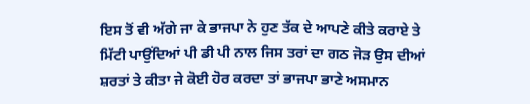ਇਸ ਤੋਂ ਵੀ ਅੱਗੇ ਜਾ ਕੇ ਭਾਜਪਾ ਨੇ ਹੁਣ ਤੱਕ ਦੇ ਆਪਣੇ ਕੀਤੇ ਕਰਾਏ ਤੇ ਮਿੱਟੀ ਪਾਉਂਦਿਆਂ ਪੀ ਡੀ ਪੀ ਨਾਲ ਜਿਸ ਤਰਾਂ ਦਾ ਗਠ ਜੋੜ ਉਸ ਦੀਆਂ ਸ਼ਰਤਾਂ ਤੇ ਕੀਤਾ ਜੇ ਕੋਈ ਹੋਰ ਕਰਦਾ ਤਾਂ ਭਾਜਪਾ ਭਾਣੇ ਅਸਮਾਨ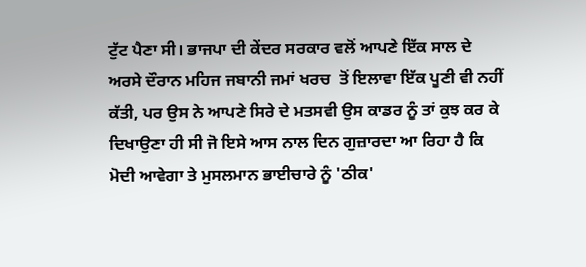ਟੁੱਟ ਪੈਣਾ ਸੀ। ਭਾਜਪਾ ਦੀ ਕੇਂਦਰ ਸਰਕਾਰ ਵਲੋਂ ਆਪਣੇ ਇੱਕ ਸਾਲ ਦੇ ਅਰਸੇ ਦੌਰਾਨ ਮਹਿਜ ਜਬਾਨੀ ਜਮਾਂ ਖਰਚ  ਤੋਂ ਇਲਾਵਾ ਇੱਕ ਪੂਣੀ ਵੀ ਨਹੀਂ ਕੱਤੀ, ਪਰ ਉਸ ਨੇ ਆਪਣੇ ਸਿਰੇ ਦੇ ਮਤਸਵੀ ਉਸ ਕਾਡਰ ਨੂੰ ਤਾਂ ਕੁਝ ਕਰ ਕੇ ਦਿਖਾਉਣਾ ਹੀ ਸੀ ਜੋ ਇਸੇ ਆਸ ਨਾਲ ਦਿਨ ਗੁਜ਼ਾਰਦਾ ਆ ਰਿਹਾ ਹੈ ਕਿ ਮੋਦੀ ਆਵੇਗਾ ਤੇ ਮੁਸਲਮਾਨ ਭਾਈਚਾਰੇ ਨੂੰ 'ਠੀਕ'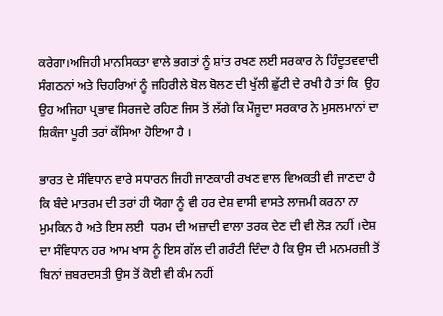ਕਰੇਗਾ।ਅਜਿਹੀ ਮਾਨਸਿਕਤਾ ਵਾਲੇ ਭਗਤਾਂ ਨੂੰ ਸ਼ਾਂਤ ਰਖਣ ਲਈ ਸਰਕਾਰ ਨੇ ਹਿੰਦੂਤਵਵਾਦੀ ਸੰਗਠਨਾਂ ਅਤੇ ਚਿਹਰਿਆਂ ਨੂੰ ਜਹਿਰੀਲੇ ਬੋਲ ਬੋਲਣ ਦੀ ਖੁੱਲੀ ਛੁੱਟੀ ਦੇ ਰਖੀ ਹੈ ਤਾਂ ਕਿ  ਉਹ ਉਹ ਅਜਿਹਾ ਪ੍ਰਭਾਵ ਸਿਰਜਦੇ ਰਹਿਣ ਜਿਸ ਤੋਂ ਲੱਗੇ ਕਿ ਮੌਜੂਦਾ ਸਰਕਾਰ ਨੇ ਮੁਸਲਮਾਨਾਂ ਦਾ ਸ਼ਿਕੰਜਾ ਪੂਰੀ ਤਰਾਂ ਕੱਸਿਆ ਹੋਇਆ ਹੈ ।

ਭਾਰਤ ਦੇ ਸੰਵਿਧਾਨ ਵਾਰੇ ਸਧਾਰਨ ਜਿਹੀ ਜਾਣਕਾਰੀ ਰਖਣ ਵਾਲ ਵਿਅਕਤੀ ਵੀ ਜਾਣਦਾ ਹੈ ਕਿ ਬੰਦੇ ਮਾਤਰਮ ਦੀ ਤਰਾਂ ਹੀ ਯੋਗਾ ਨੂੰ ਵੀ ਹਰ ਦੇਸ਼ ਵਾਸੀ ਵਾਸਤੇ ਲਾਜਮੀ ਕਰਨਾ ਨਾ ਮੁਮਕਿਨ ਹੈ ਅਤੇ ਇਸ ਲਈ  ਧਰਮ ਦੀ ਅਜ਼ਾਦੀ ਵਾਲਾ ਤਰਕ ਦੇਣ ਦੀ ਵੀ ਲੋੜ ਨਹੀਂ ।ਦੇਸ਼ ਦਾ ਸੰਵਿਧਾਨ ਹਰ ਆਮ ਖਾਸ ਨੂੰ ਇਸ ਗੱਲ ਦੀ ਗਰੰਟੀ ਦਿੰਦਾ ਹੈ ਕਿ ਉਸ ਦੀ ਮਨਮਰਜ਼ੀ ਤੋਂ ਬਿਨਾਂ ਜ਼ਬਰਦਸਤੀ ਉਸ ਤੋਂ ਕੋਈ ਵੀ ਕੰਮ ਨਹੀਂ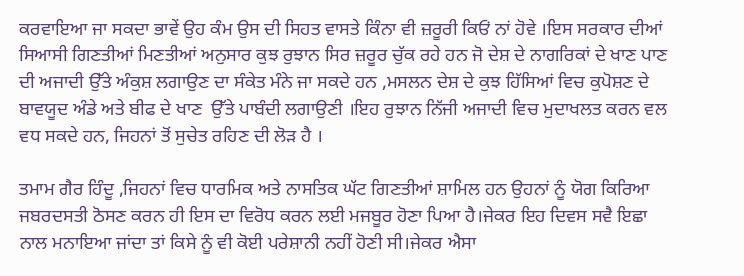ਕਰਵਾਇਆ ਜਾ ਸਕਦਾ ਭਾਵੇਂ ਉਹ ਕੰਮ ਉਸ ਦੀ ਸਿਹਤ ਵਾਸਤੇ ਕਿੰਨਾ ਵੀ ਜ਼ਰੂਰੀ ਕਿਓਂ ਨਾਂ ਹੋਵੇ ।ਇਸ ਸਰਕਾਰ ਦੀਆਂ ਸਿਆਸੀ ਗਿਣਤੀਆਂ ਮਿਣਤੀਆਂ ਅਨੁਸਾਰ ਕੁਝ ਰੁਝਾਨ ਸਿਰ ਜ਼ਰੂਰ ਚੁੱਕ ਰਹੇ ਹਨ ਜੋ ਦੇਸ਼ ਦੇ ਨਾਗਰਿਕਾਂ ਦੇ ਖਾਣ ਪਾਣ ਦੀ ਅਜਾਦੀ ਉੱਤੇ ਅੰਕੁਸ਼ ਲਗਾਉਣ ਦਾ ਸੰਕੇਤ ਮੰਨੇ ਜਾ ਸਕਦੇ ਹਨ ,ਮਸਲਨ ਦੇਸ਼ ਦੇ ਕੁਝ ਹਿੱਸਿਆਂ ਵਿਚ ਕੁਪੋਸ਼ਣ ਦੇ ਬਾਵਯੂਦ ਅੰਡੇ ਅਤੇ ਬੀਫ ਦੇ ਖਾਣ  ਉੱਤੇ ਪਾਬੰਦੀ ਲਗਾਉਣੀ ।ਇਹ ਰੁਝਾਨ ਨਿੱਜੀ ਅਜਾਦੀ ਵਿਚ ਮੁਦਾਖਲਤ ਕਰਨ ਵਲ ਵਧ ਸਕਦੇ ਹਨ, ਜਿਹਨਾਂ ਤੋਂ ਸੁਚੇਤ ਰਹਿਣ ਦੀ ਲੋੜ ਹੈ ।

ਤਮਾਮ ਗੈਰ ਹਿੰਦੂ ,ਜਿਹਨਾਂ ਵਿਚ ਧਾਰਮਿਕ ਅਤੇ ਨਾਸਤਿਕ ਘੱਟ ਗਿਣਤੀਆਂ ਸ਼ਾਮਿਲ ਹਨ ਉਹਨਾਂ ਨੂੰ ਯੋਗ ਕਿਰਿਆ ਜਬਰਦਸਤੀ ਠੋਸਣ ਕਰਨ ਹੀ ਇਸ ਦਾ ਵਿਰੋਧ ਕਰਨ ਲਈ ਮਜਬੂਰ ਹੋਣਾ ਪਿਆ ਹੈ।ਜੇਕਰ ਇਹ ਦਿਵਸ ਸਵੈ ਇਛਾ ਨਾਲ ਮਨਾਇਆ ਜਾਂਦਾ ਤਾਂ ਕਿਸੇ ਨੂੰ ਵੀ ਕੋਈ ਪਰੇਸ਼ਾਨੀ ਨਹੀਂ ਹੋਣੀ ਸੀ।ਜੇਕਰ ਐਸਾ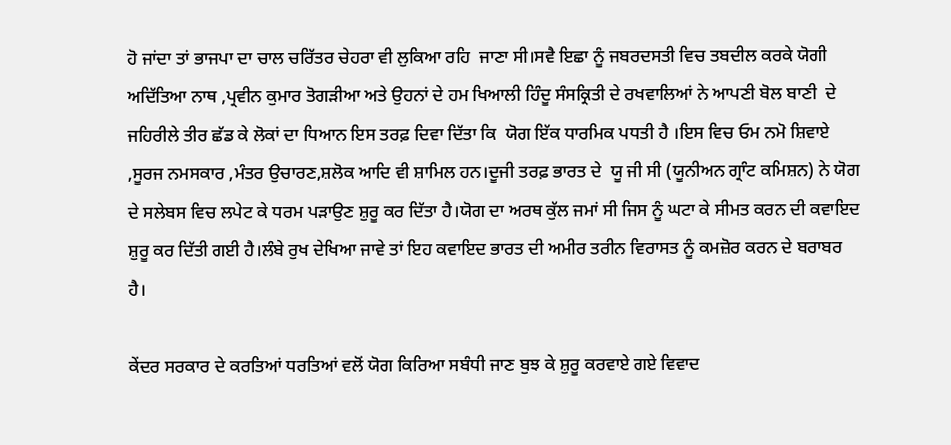ਹੋ ਜਾਂਦਾ ਤਾਂ ਭਾਜਪਾ ਦਾ ਚਾਲ ਚਰਿੱਤਰ ਚੇਹਰਾ ਵੀ ਲੁਕਿਆ ਰਹਿ  ਜਾਣਾ ਸੀ।ਸਵੈ ਇਛਾ ਨੂੰ ਜਬਰਦਸਤੀ ਵਿਚ ਤਬਦੀਲ ਕਰਕੇ ਯੋਗੀ ਅਦਿੱਤਿਆ ਨਾਥ ,ਪ੍ਰਵੀਨ ਕੁਮਾਰ ਤੋਗੜੀਆ ਅਤੇ ਉਹਨਾਂ ਦੇ ਹਮ ਖਿਆਲੀ ਹਿੰਦੂ ਸੰਸਕ੍ਰਿਤੀ ਦੇ ਰਖਵਾਲਿਆਂ ਨੇ ਆਪਣੀ ਬੋਲ ਬਾਣੀ  ਦੇ ਜਹਿਰੀਲੇ ਤੀਰ ਛੱਡ ਕੇ ਲੋਕਾਂ ਦਾ ਧਿਆਨ ਇਸ ਤਰਫ਼ ਦਿਵਾ ਦਿੱਤਾ ਕਿ  ਯੋਗ ਇੱਕ ਧਾਰਮਿਕ ਪਧਤੀ ਹੈ ।ਇਸ ਵਿਚ ਓਮ ਨਮੋ ਸ਼ਿਵਾਏ ,ਸੂਰਜ ਨਮਸਕਾਰ ,ਮੰਤਰ ਉਚਾਰਣ,ਸ਼ਲੋਕ ਆਦਿ ਵੀ ਸ਼ਾਮਿਲ ਹਨ।ਦੂਜੀ ਤਰਫ਼ ਭਾਰਤ ਦੇ  ਯੂ ਜੀ ਸੀ (ਯੂਨੀਅਨ ਗ੍ਰਾੰਟ ਕਮਿਸ਼ਨ) ਨੇ ਯੋਗ ਦੇ ਸਲੇਬਸ ਵਿਚ ਲਪੇਟ ਕੇ ਧਰਮ ਪੜਾਉਣ ਸ਼ੁਰੂ ਕਰ ਦਿੱਤਾ ਹੈ।ਯੋਗ ਦਾ ਅਰਥ ਕੁੱਲ ਜਮਾਂ ਸੀ ਜਿਸ ਨੂੰ ਘਟਾ ਕੇ ਸੀਮਤ ਕਰਨ ਦੀ ਕਵਾਇਦ ਸ਼ੁਰੂ ਕਰ ਦਿੱਤੀ ਗਈ ਹੈ।ਲੰਬੇ ਰੁਖ ਦੇਖਿਆ ਜਾਵੇ ਤਾਂ ਇਹ ਕਵਾਇਦ ਭਾਰਤ ਦੀ ਅਮੀਰ ਤਰੀਨ ਵਿਰਾਸਤ ਨੂੰ ਕਮਜ਼ੋਰ ਕਰਨ ਦੇ ਬਰਾਬਰ ਹੈ।

ਕੇਂਦਰ ਸਰਕਾਰ ਦੇ ਕਰਤਿਆਂ ਧਰਤਿਆਂ ਵਲੋਂ ਯੋਗ ਕਿਰਿਆ ਸਬੰਧੀ ਜਾਣ ਬੁਝ ਕੇ ਸ਼ੁਰੂ ਕਰਵਾਏ ਗਏ ਵਿਵਾਦ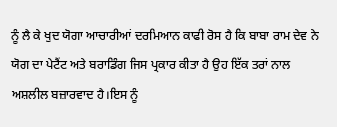ਨੂੰ ਲੈ ਕੇ ਖੁਦ ਯੋਗਾ ਆਚਾਰੀਆਂ ਦਰਮਿਆਨ ਕਾਫੀ ਰੋਸ ਹੈ ਕਿ ਬਾਬਾ ਰਾਮ ਦੇਵ ਨੇ ਯੋਗ ਦਾ ਪੇਟੈਂਟ ਅਤੇ ਬਰਾਡਿੰਗ ਜਿਸ ਪ੍ਰਕਾਰ ਕੀਤਾ ਹੈ ਉਹ ਇੱਕ ਤਰਾਂ ਨਾਲ ਅਸ਼ਲੀਲ ਬਜ਼ਾਰਵਾਦ ਹੈ।ਇਸ ਨੂੰ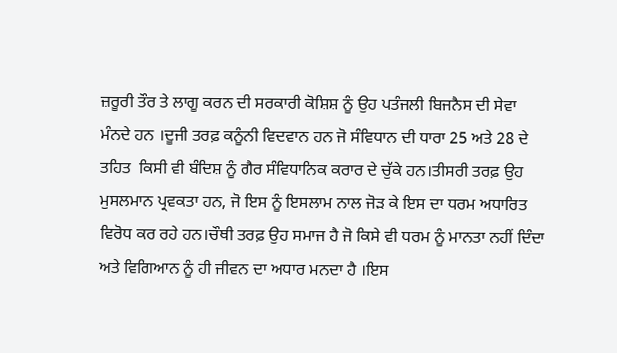ਜ਼ਰੂਰੀ ਤੌਰ ਤੇ ਲਾਗੂ ਕਰਨ ਦੀ ਸਰਕਾਰੀ ਕੋਸ਼ਿਸ਼ ਨੂੰ ਉਹ ਪਤੰਜਲੀ ਬਿਜਨੈਸ ਦੀ ਸੇਵਾ ਮੰਨਦੇ ਹਨ ।ਦੂਜੀ ਤਰਫ਼ ਕਨੂੰਨੀ ਵਿਦਵਾਨ ਹਨ ਜੋ ਸੰਵਿਧਾਨ ਦੀ ਧਾਰਾ 25 ਅਤੇ 28 ਦੇ  ਤਹਿਤ  ਕਿਸੀ ਵੀ ਬੰਦਿਸ਼ ਨੂੰ ਗੈਰ ਸੰਵਿਧਾਨਿਕ ਕਰਾਰ ਦੇ ਚੁੱਕੇ ਹਨ।ਤੀਸਰੀ ਤਰਫ਼ ਉਹ ਮੁਸਲਮਾਨ ਪ੍ਰਵਕਤਾ ਹਨ, ਜੋ ਇਸ ਨੂੰ ਇਸਲਾਮ ਨਾਲ ਜੋੜ ਕੇ ਇਸ ਦਾ ਧਰਮ ਅਧਾਰਿਤ ਵਿਰੋਧ ਕਰ ਰਹੇ ਹਨ।ਚੌਥੀ ਤਰਫ਼ ਉਹ ਸਮਾਜ ਹੈ ਜੋ ਕਿਸੇ ਵੀ ਧਰਮ ਨੂੰ ਮਾਨਤਾ ਨਹੀਂ ਦਿੰਦਾ ਅਤੇ ਵਿਗਿਆਨ ਨੂੰ ਹੀ ਜੀਵਨ ਦਾ ਅਧਾਰ ਮਨਦਾ ਹੈ ।ਇਸ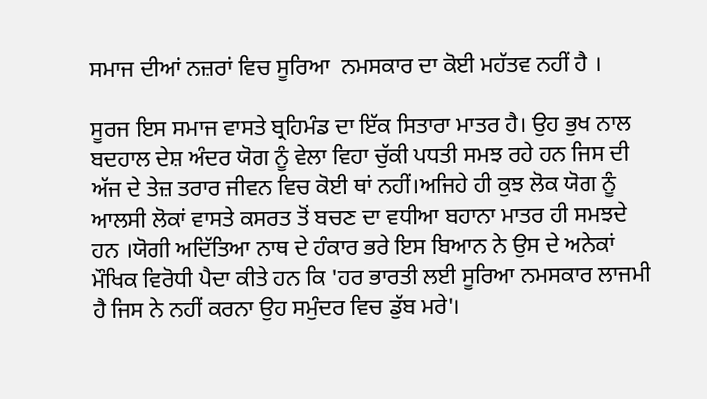ਸਮਾਜ ਦੀਆਂ ਨਜ਼ਰਾਂ ਵਿਚ ਸੂਰਿਆ  ਨਮਸਕਾਰ ਦਾ ਕੋਈ ਮਹੱਤਵ ਨਹੀਂ ਹੈ ।

ਸੂਰਜ ਇਸ ਸਮਾਜ ਵਾਸਤੇ ਬ੍ਰਹਿਮੰਡ ਦਾ ਇੱਕ ਸਿਤਾਰਾ ਮਾਤਰ ਹੈ। ਉਹ ਭੁਖ ਨਾਲ ਬਦਹਾਲ ਦੇਸ਼ ਅੰਦਰ ਯੋਗ ਨੂੰ ਵੇਲਾ ਵਿਹਾ ਚੁੱਕੀ ਪਧਤੀ ਸਮਝ ਰਹੇ ਹਨ ਜਿਸ ਦੀ ਅੱਜ ਦੇ ਤੇਜ਼ ਤਰਾਰ ਜੀਵਨ ਵਿਚ ਕੋਈ ਥਾਂ ਨਹੀਂ।ਅਜਿਹੇ ਹੀ ਕੁਝ ਲੋਕ ਯੋਗ ਨੂੰ ਆਲਸੀ ਲੋਕਾਂ ਵਾਸਤੇ ਕਸਰਤ ਤੋਂ ਬਚਣ ਦਾ ਵਧੀਆ ਬਹਾਨਾ ਮਾਤਰ ਹੀ ਸਮਝਦੇ ਹਨ ।ਯੋਗੀ ਅਦਿੱਤਿਆ ਨਾਥ ਦੇ ਹੰਕਾਰ ਭਰੇ ਇਸ ਬਿਆਨ ਨੇ ਉਸ ਦੇ ਅਨੇਕਾਂ ਮੌਖਿਕ ਵਿਰੋਧੀ ਪੈਦਾ ਕੀਤੇ ਹਨ ਕਿ 'ਹਰ ਭਾਰਤੀ ਲਈ ਸੂਰਿਆ ਨਮਸਕਾਰ ਲਾਜਮੀ ਹੈ ਜਿਸ ਨੇ ਨਹੀਂ ਕਰਨਾ ਉਹ ਸਮੁੰਦਰ ਵਿਚ ਡੁੱਬ ਮਰੇ'।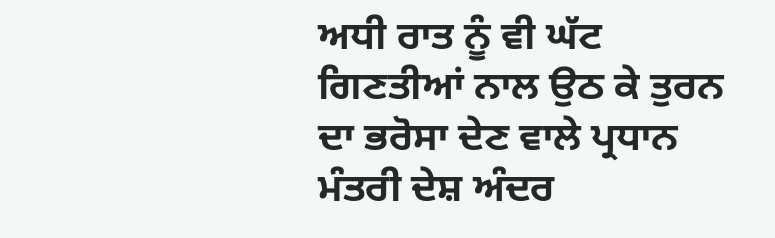ਅਧੀ ਰਾਤ ਨੂੰ ਵੀ ਘੱਟ ਗਿਣਤੀਆਂ ਨਾਲ ਉਠ ਕੇ ਤੁਰਨ ਦਾ ਭਰੋਸਾ ਦੇਣ ਵਾਲੇ ਪ੍ਰਧਾਨ ਮੰਤਰੀ ਦੇਸ਼ ਅੰਦਰ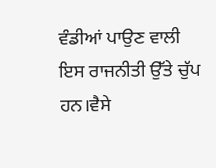ਵੰਡੀਆਂ ਪਾਉਣ ਵਾਲੀ ਇਸ ਰਾਜਨੀਤੀ ਉੱਤੇ ਚੁੱਪ ਹਨ।ਵੈਸੇ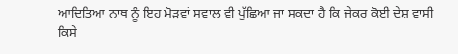ਆਦਿਤਿਆ ਨਾਥ ਨੂੰ ਇਹ ਮੋੜਵਾਂ ਸਵਾਲ ਵੀ ਪੁੱਛਿਆ ਜਾ ਸਕਦਾ ਹੈ ਕਿ ਜੇਕਰ ਕੋਈ ਦੇਸ਼ ਵਾਸੀ ਕਿਸੇ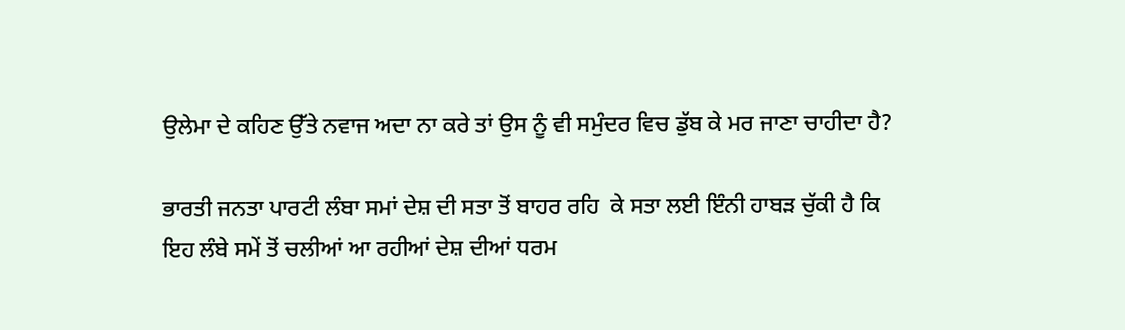ਉਲੇਮਾ ਦੇ ਕਹਿਣ ਉੱਤੇ ਨਵਾਜ ਅਦਾ ਨਾ ਕਰੇ ਤਾਂ ਉਸ ਨੂੰ ਵੀ ਸਮੁੰਦਰ ਵਿਚ ਡੁੱਬ ਕੇ ਮਰ ਜਾਣਾ ਚਾਹੀਦਾ ਹੈ?

ਭਾਰਤੀ ਜਨਤਾ ਪਾਰਟੀ ਲੰਬਾ ਸਮਾਂ ਦੇਸ਼ ਦੀ ਸਤਾ ਤੋਂ ਬਾਹਰ ਰਹਿ  ਕੇ ਸਤਾ ਲਈ ਇੰਨੀ ਹਾਬੜ ਚੁੱਕੀ ਹੈ ਕਿ ਇਹ ਲੰਬੇ ਸਮੇਂ ਤੋਂ ਚਲੀਆਂ ਆ ਰਹੀਆਂ ਦੇਸ਼ ਦੀਆਂ ਧਰਮ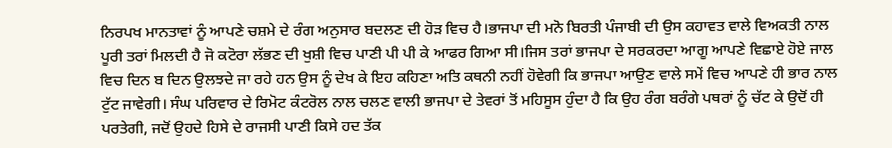ਨਿਰਪਖ ਮਾਨਤਾਵਾਂ ਨੂੰ ਆਪਣੇ ਚਸ਼ਮੇ ਦੇ ਰੰਗ ਅਨੁਸਾਰ ਬਦਲਣ ਦੀ ਹੋੜ ਵਿਚ ਹੈ।ਭਾਜਪਾ ਦੀ ਮਨੋ ਬਿਰਤੀ ਪੰਜਾਬੀ ਦੀ ਉਸ ਕਹਾਵਤ ਵਾਲੇ ਵਿਅਕਤੀ ਨਾਲ ਪੂਰੀ ਤਰਾਂ ਮਿਲਦੀ ਹੈ ਜੋ ਕਟੋਰਾ ਲੱਭਣ ਦੀ ਖੁਸ਼ੀ ਵਿਚ ਪਾਣੀ ਪੀ ਪੀ ਕੇ ਆਫਰ ਗਿਆ ਸੀ।ਜਿਸ ਤਰਾਂ ਭਾਜਪਾ ਦੇ ਸਰਕਰਦਾ ਆਗੂ ਆਪਣੇ ਵਿਛਾਏ ਹੋਏ ਜਾਲ ਵਿਚ ਦਿਨ ਬ ਦਿਨ ਉਲਝਦੇ ਜਾ ਰਹੇ ਹਨ ਉਸ ਨੂੰ ਦੇਖ ਕੇ ਇਹ ਕਹਿਣਾ ਅਤਿ ਕਥਨੀ ਨਹੀਂ ਹੋਵੇਗੀ ਕਿ ਭਾਜਪਾ ਆਉਣ ਵਾਲੇ ਸਮੇਂ ਵਿਚ ਆਪਣੇ ਹੀ ਭਾਰ ਨਾਲ ਟੁੱਟ ਜਾਵੇਗੀ। ਸੰਘ ਪਰਿਵਾਰ ਦੇ ਰਿਮੋਟ ਕੰਟਰੋਲ ਨਾਲ ਚਲਣ ਵਾਲੀ ਭਾਜਪਾ ਦੇ ਤੇਵਰਾਂ ਤੋਂ ਮਹਿਸੂਸ ਹੁੰਦਾ ਹੈ ਕਿ ਉਹ ਰੰਗ ਬਰੰਗੇ ਪਥਰਾਂ ਨੂੰ ਚੱਟ ਕੇ ਉਦੋਂ ਹੀ ਪਰਤੇਗੀ, ਜਦੋਂ ਉਹਦੇ ਹਿਸੇ ਦੇ ਰਾਜਸੀ ਪਾਣੀ ਕਿਸੇ ਹਦ ਤੱਕ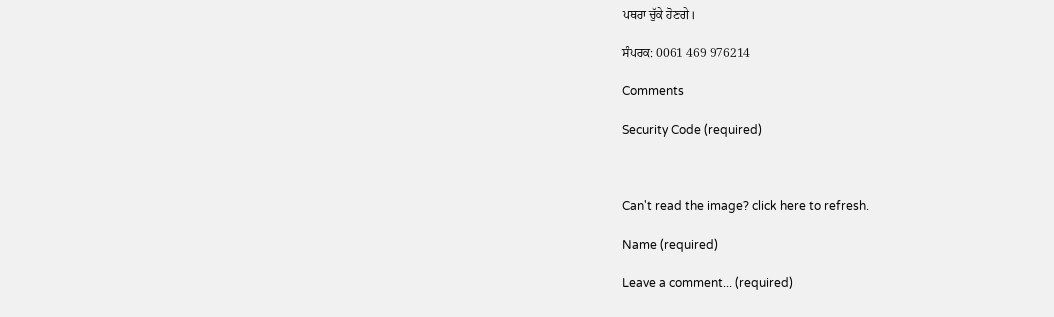ਪਥਰਾ ਚੁੱਕੇ ਹੋਣਗੇ।

ਸੰਪਰਕ: 0061 469 976214

Comments

Security Code (required)



Can't read the image? click here to refresh.

Name (required)

Leave a comment... (required)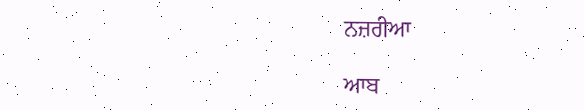ਨਜ਼ਰੀਆ

ਆਬ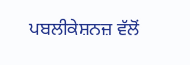ਪਬਲੀਕੇਸ਼ਨਜ਼ ਵੱਲੋਂ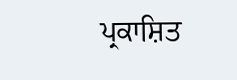ਪ੍ਰਕਾਸ਼ਿਤ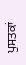ਪੁਸਤਕਾਂ